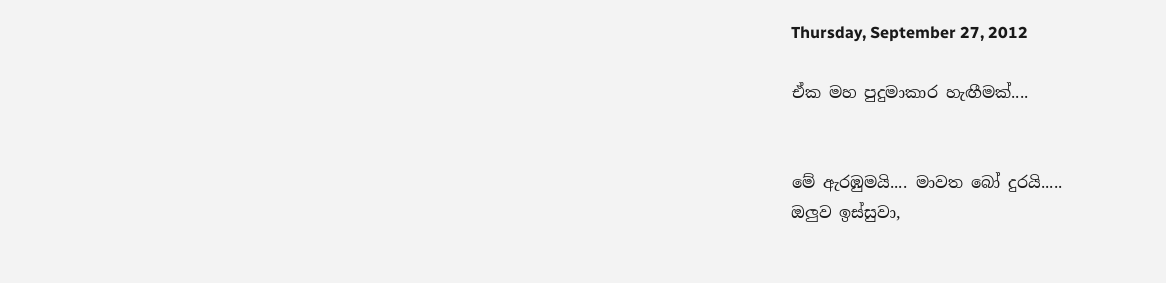Thursday, September 27, 2012

ඒක මහ පුදුමාකාර හැඟීමක්....


මේ ඇරඹුමයි.... මාවත බෝ දුරයි.....
ඔලුව ඉස්සුවා,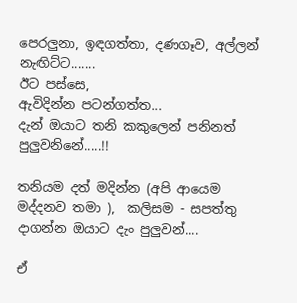පෙරලුනා, ඉඳගත්තා, දණගෑව, අල්ලන් නැඟිට්ට.......
ඊට පස්සෙ,
ඇවිදින්න පටන්ගත්ත...
දැන් ඔයාට තනි කකුලෙන් පනිනත් පුලුවනිනේ.....!!

තනියම දත් මදින්න (අපි ආයෙම මද්දනව තමා ),  කලිසම - සපත්තු දාගන්න ඔයාට දැං පුලුවන්....

ඒ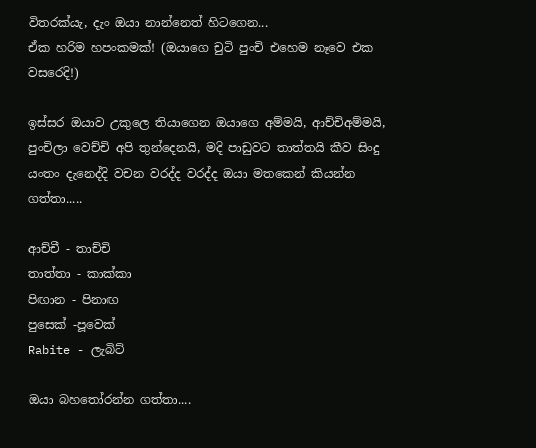විතරක්යැ, දැං ඔයා නාන්නෙත් හිටගෙන...
ඒක හරිම හපංකමක්! (ඔයාගෙ චුටි පුංචි එහෙම නෑවෙ එක වසරෙදි!)

ඉස්සර ඔයාව උකුලෙ තියාගෙන ඔයාගෙ අම්මයි, ආච්චිඅම්මයි, පුංචිලා වෙච්චි අපි තුන්දෙනයි, මදි පාඩුවට තාත්තයි කීව සිංදු යංතං දැනෙද්දි වචන වරද්ද වරද්ද ඔයා මතකෙන් කියන්න ගත්තා.....

ආච්චී - තාච්චි
තාත්තා - කාක්කා
පිඟාන - පිනාඟ
පුසෙක් -පූවෙක්
Rabite - ලැබිට්

ඔයා බහතෝරන්න ගත්තා....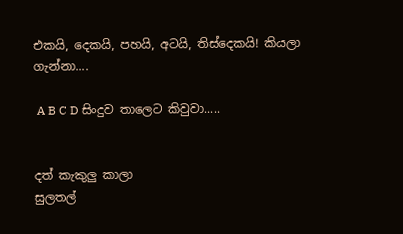එකයි, දෙකයි, පහයි, අටයි, තිස්දෙකයි! කියලා ගැන්නා....

 A B C D සිංදුව තාලෙට කිවුවා.....


දත් කැකුලු කාලා
සුලතල්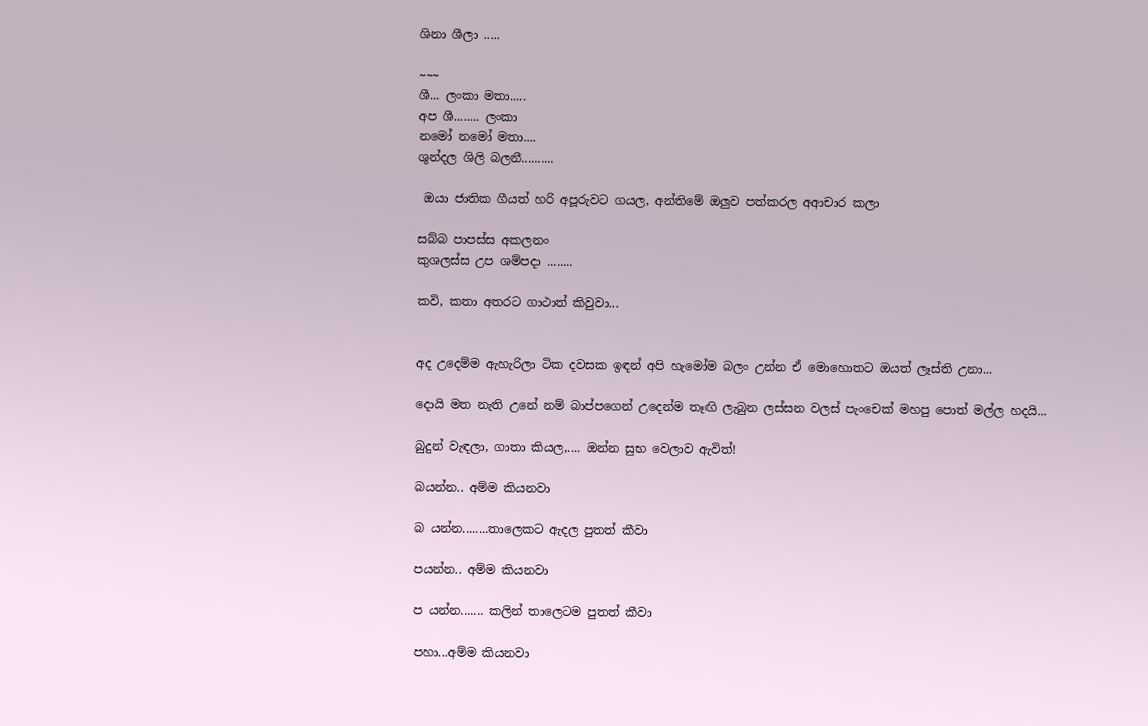ශිනා ශීලා .....

~~~
ශී... ලංකා මතා.....
අප ශී........ ලංකා
නමෝ නමෝ මතා....
ශුන්දල ශිලි බලනී..........

 ඔයා ජාතික ගීයත් හරි අපූරුවට ගයල, අන්තිමේ ඔලුව පත්කරල අආචාර කලා

සබ්බ පාපස්ස අකලනං
කුශලස්ස උප ශම්පදා ........

කවි, කතා අතරට ගාථාත් කිවුවා...


අද උදෙම්ම ඇහැරිලා ටික දවසක ඉඳන් අපි හැමෝම බලං උන්න ඒ මොහොතට ඔයත් ලෑස්ති උනා...

දොයි මත නැති උනේ නම් බාප්පගෙන් උදෙන්ම තෑඟි ලැබුන ලස්සන වලස් පැංචෙක් මහපු පොත් මල්ල හදයි...

බුදුන් වැඳලා, ගාතා කියල,.... ඔන්න සුභ වෙලාව ඇවිත්!

බයන්න.. අම්ම කියනවා

බ යන්න........තාලෙකට ඇදල පුතත් කීවා

පයන්න.. අම්ම කියනවා

ප යන්න....... කලින් තාලෙටම පුතත් කීවා

පහා...අම්ම කියනවා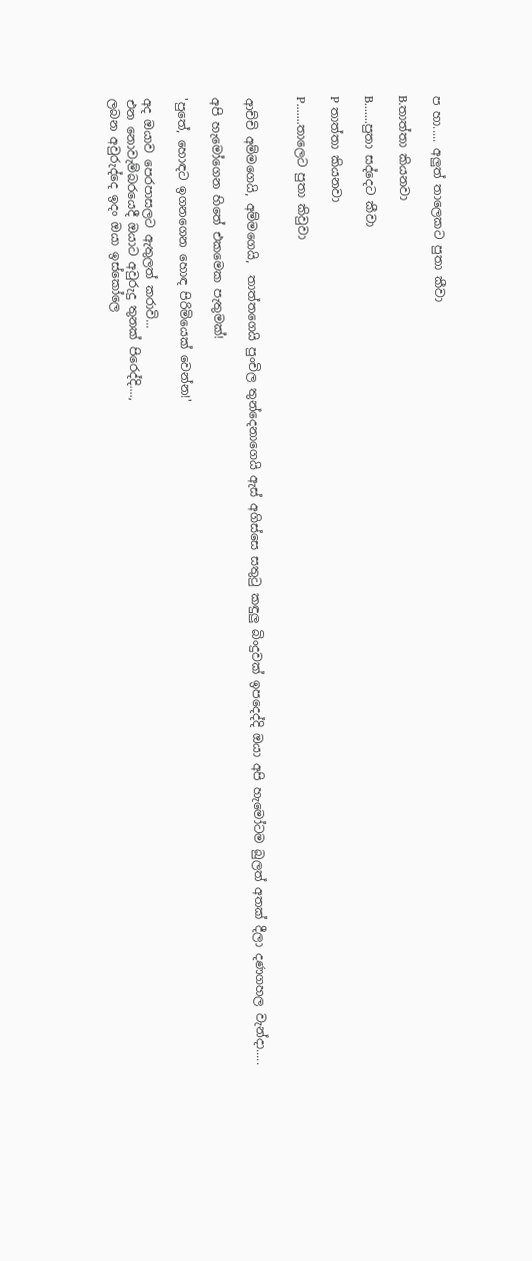ප හා..... අලුත් තාලෙකට පුතා කීවා

B.තාත්තා කියනවා

B.......පුතා සද්දෙට කීවා

P තාත්තා කියනවා

P.......තාලෙට පුතා කිවුවා


ආච්චි අම්මගෙයි, අම්මගෙයි,  තාත්තගෙයි පුංචිල තුන්දෙනාගෙයි ඇස් අගිස්සෙ සතුටු කඳුලු බිංදුවක් ඉපදෙද්දි ඔයා අපි හැමෝටම බුලත් අතක් දීලා දණගහල වැන්දා.....

අපි හැමෝගෙන හිතේ එකමෙක පැතුමක්!

'පුතේ, හොඳට ඉගනගෙන හොඳ පිරිමියෙක් වෙන්න!'

අද ඔයාව පෙරපාසලට ඇතුලත් කරාවි...
එන නොවැම්බරයෙදී ඔයාට අවුරුදු තුනක් පිරෙද්දි....,
ලබන අවුරුද්දෙ ඉදං ඔයා ඉස්කෝලෙ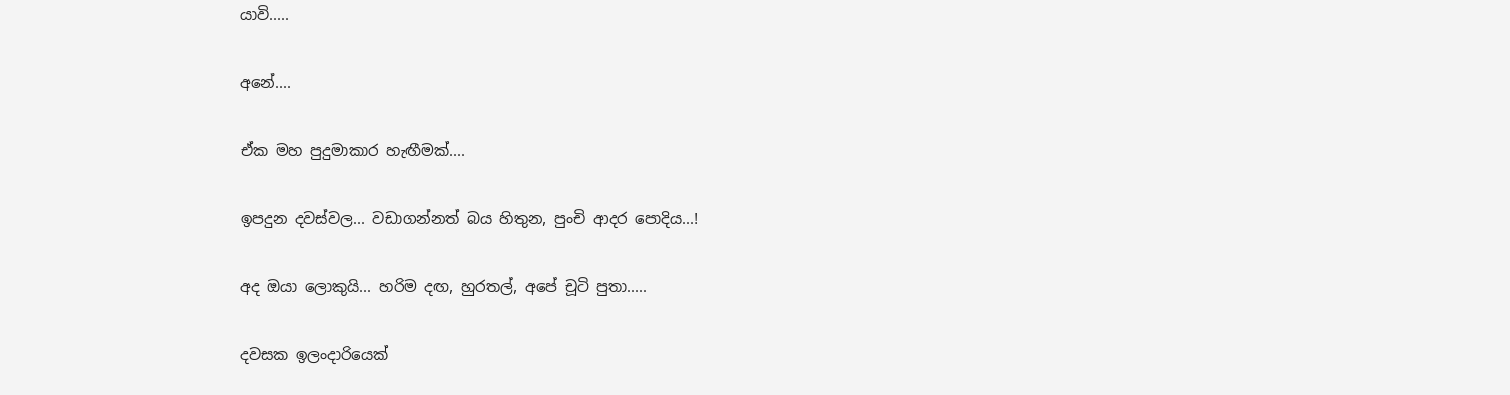යාවි.....

අනේ....

ඒක මහ පුදුමාකාර හැඟීමක්....

ඉපදුන දවස්වල... වඩාගන්නත් බය හිතුන, පුංචි ආදර පොදිය...!

අද ඔයා ලොකුයි... හරිම දඟ, හුරතල්, අපේ චූටි පුතා.....

දවසක ඉලංදාරියෙක්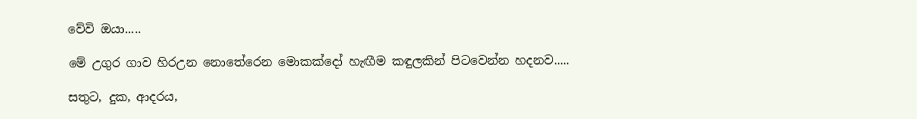වේවි ඔයා.....

මේ උගුර ගාව හිරඋන නොතේරෙන මොකක්දෝ හැඟීම කඳුලකින් පිටවෙන්න හදනව.....

සතුට, දුක, ආදරය,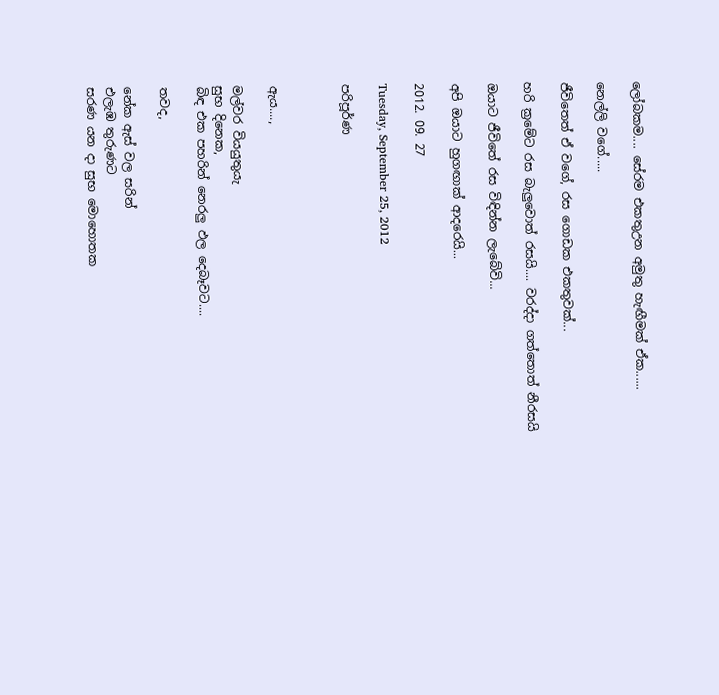ලෝබකම.... සේරම එකතුඋන අමුතු හැඟීමක් ඒක......

නෙල්ලි වගේ.....

ජීවිතෙත් ඒ වගේ, රස ගොඩක එකතුවක්...

හරි ක්‍රමේට රස බැලුවොත් රසයි.... වරද්දා ගත්තොත් නීරසයි

ඔයාට ජීවිතේ රස විඳින්න ලැබේවි...

අපි ඔයාට හුගඟාක් ආදරෙයි...

2012. 09. 27

Tuesday, September 25, 2012

පරිපූර්ණ



ඇය....,

මල්වර වියයුතුයැ
සුභ දිනෙක,
බිඳ එක පහරින් නෙරලු ඵල දෙබෑවට....

තවද,

නේක ඇස් වල සරින්
එලැඹ තුරුණට
සරණ යන දා සුභ මොහොතක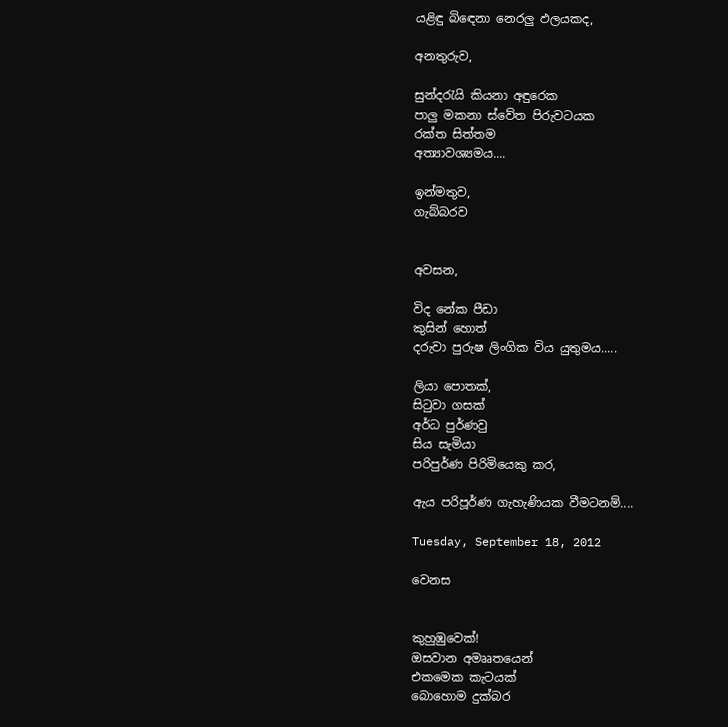යළිඳු බිඳෙනා නෙරලු ඵලයකද,

අනතුරුව,

සුන්දරැයි කියනා අඳුරෙක
පාලු මකනා ස්වේත පිරුවටයක
රක්ත සිත්තම
අත්‍යාවශ්‍යමය....

ඉන්මතුව,
ගැබ්බරව


අවසන,

විද නේක පීඩා
කුසින් හොත්
දරුවා පුරුෂ ලිංගික විය යුතුමය.....

ලියා පොතක්,
සිටුවා ගසක්
අර්ධ පුර්ණවු
සිය සැමියා
පරිපුර්ණ පිරිමියෙකු කර,

ඇය පරිපූර්ණ ගැහැණියක වීමටනම්....

Tuesday, September 18, 2012

වෙනස


කුහුඹුවෙක්!
ඔසවාන අමෲතයෙන්
එකමෙක කැටයක්
බොහොම දුක්බර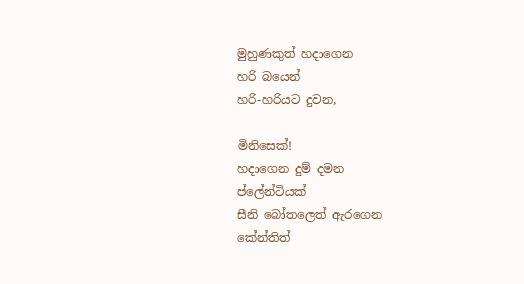මුහුණකුත් හදාගෙන
හරි බයෙන්
හරි-හරියට දුවන,

මිනිසෙක්!
හදාගෙන දුම් දමන
ප්ලේන්ටියක්
සීනි බෝතලෙත් ඇරගෙන
කේන්තිත්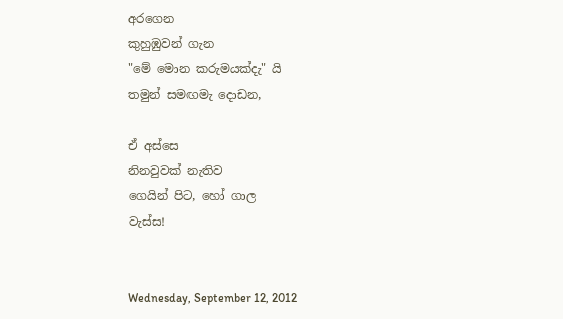අරගෙන
කුහුඹුවන් ගැන
"මේ මොන කරුමයක්දැ" යි
තමුන් සමඟමැ දොඩන,

ඒ අස්සෙ
නිනවුවක් නැතිව
ගෙයින් පිට, හෝ ගාල
වැස්ස!


Wednesday, September 12, 2012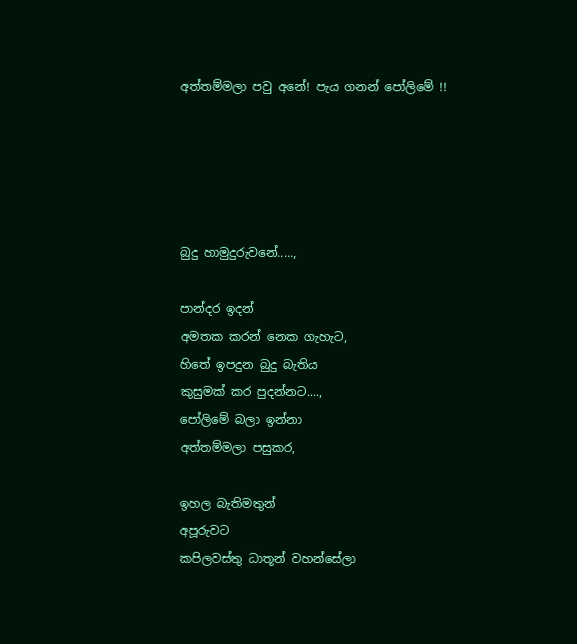අත්තම්මලා පවු අනේ! පැය ගනන් පෝලිමේ !!





බුදු හාමුදුරුවනේ.....,

පාන්දර ඉදන්
අමතක කරන් නෙක ගැහැට,
හිතේ ඉපදුන බුදු බැතිය
කුසුමක් කර පුදන්නට....,
පෝලිමේ බලා ඉන්නා
අත්තම්මලා පසුකර,

ඉහල බැතිමතුන්
අපූරුවට
කපිලවස්තු ධාතූන් වහන්සේලා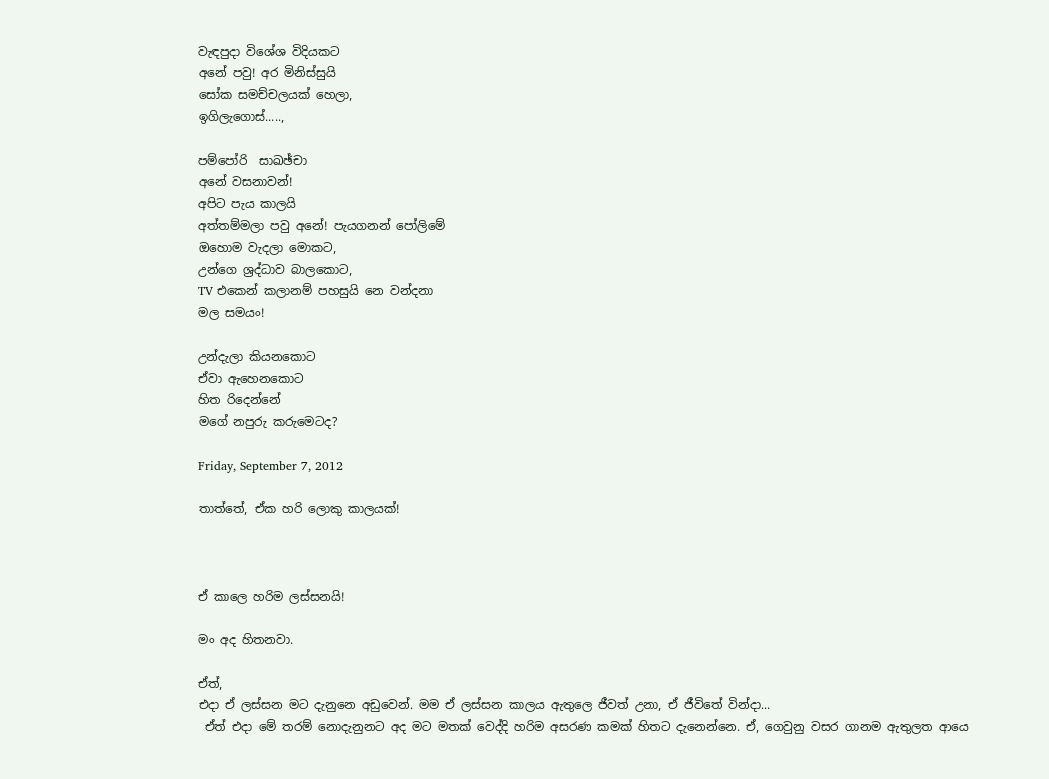වැඳපුදා විශේශ විදියකට
අනේ පවු! අර මිනිස්සුයි
සෝක සමච්චලයක් හෙලා,
ඉගිලැගොස්.....,

පම්පෝරි  සාඛඡ්චා
අනේ වසනාවන්!
අපිට පැය කාලයි
අත්තම්මලා පවු අනේ! පැයගනන් පෝලිමේ
ඔහොම වැදලා මොකට,
උන්ගෙ ශ්‍රද්ධාව බාලකොට,
TV එකෙන් කලානම් පහසුයි නෙ වන්දනා
මල සමයං!

උන්දැලා කියනකොට
ඒවා ඇහෙනකොට
හිත රිදෙන්නේ
මගේ නපුරු කරුමෙටද?

Friday, September 7, 2012

තාත්තේ, ඒක හරි ලොකු කාලයක්!



ඒ කාලෙ හරිම ලස්සනයි!

මං අද හිතනවා.

ඒත්,
එදා ඒ ලස්සන මට දැනුනෙ අඩුවෙන්. මම ඒ ලස්සන කාලය ඇතුලෙ ජීවත් උනා, ඒ ජීවිතේ වින්දා...
 ඒත් එදා මේ තරම් නොදැනුනට අද මට මතක් වෙද්දි හරිම අසරණ කමක් හිතට දැනෙන්නෙ. ඒ, ගෙවුනු වසර ගානම ඇතුලත ආයෙ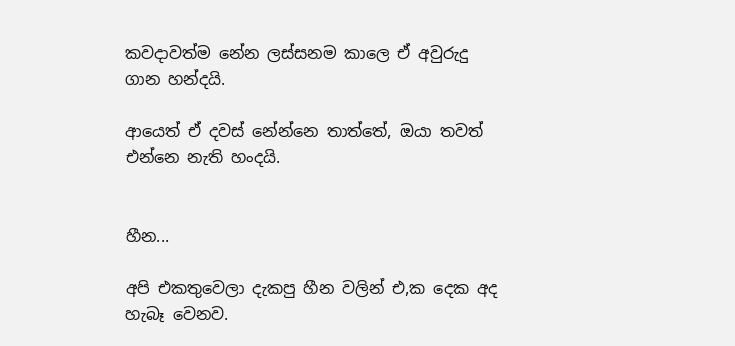කවදාවත්ම නේන ලස්සනම කාලෙ ඒ අවුරුදු ගාන හන්දයි.

ආයෙත් ඒ දවස් නේන්නෙ තාත්තේ, ඔයා තවත් එන්නෙ නැති හංදයි.


හීන...

අපි එකතුවෙලා දැකපු හීන වලින් එ,ක දෙක අද හැබෑ වෙනව.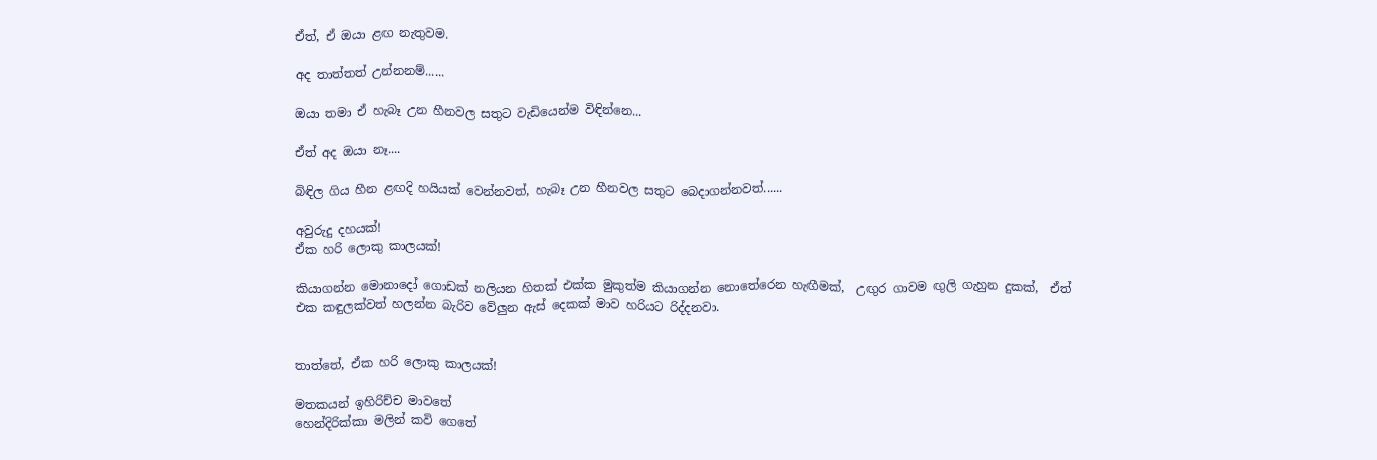ඒත්, ඒ ඔයා ළඟ නැතුවම.

අද තාත්තත් උන්නනම්......

ඔයා තමා ඒ හැබෑ උන හීනවල සතුට වැඩියෙන්ම විඳින්නෙ...

ඒත් අද ඔයා නෑ....

බිඳිල ගිය හීන ළඟදි හයියක් වෙන්නවත්, හැබෑ උන හීනවල සතුට බෙදාගන්නවත්......

අවුරුදු දහයක්!
ඒක හරි ලොකු කාලයක්!

කියාගන්න මොනාදෝ ගොඩක් නලියන හිතක් එක්ක මුකුත්ම කියාගන්න නොතේරෙන හැඟීමක්,  උඟුර ගාවම ඟුලි ගැහුන දුකක්,  ඒත් එක කඳුලක්වත් හලන්න බැරිව වේලුන ඇස් දෙකක් මාව හරියට රිද්දනවා.


තාත්තේ, ඒක හරි ලොකු කාලයක්!

මතකයන් ඉහිරිච්ච මාවතේ
හෙන්දිරික්කා මලින් කවි ගෙතේ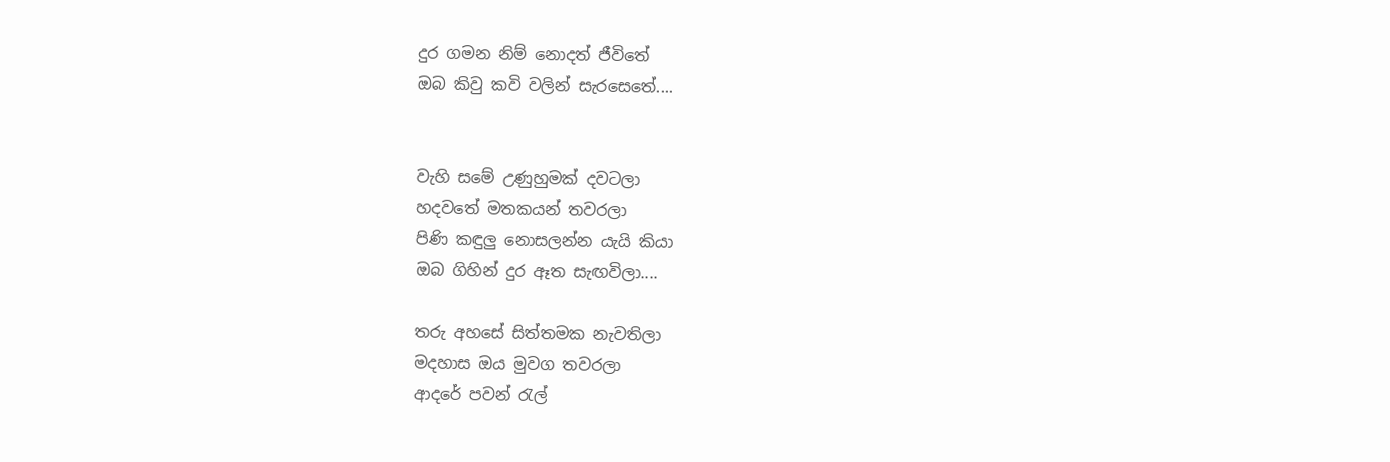දුර ගමන නිම් නොදත් ජීවිතේ
ඔබ කිවු කවි වලින් සැරසෙතේ....


වැහි සමේ උණුහුමක් දවටලා
හදවතේ මතකයන් තවරලා
පිණි කඳුලු නොසලන්න යැයි කියා
ඔබ ගිහින් දුර ඈත සැඟවිලා....

තරු අහසේ සිත්තමක නැවතිලා
මදහාස ඔය මුවග තවරලා
ආදරේ පවන් රැල්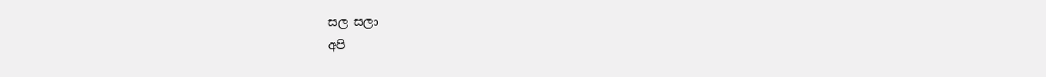සල සලා
අපි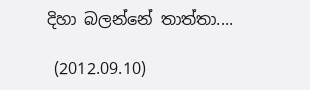දිහා බලන්නේ තාත්තා....

 (2012.09.10)